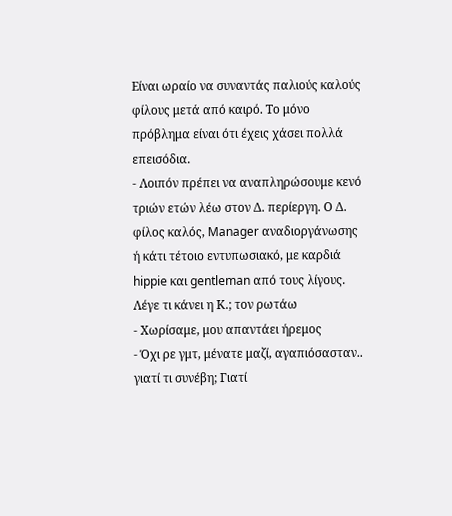Είναι ωραίο να συναντάς παλιούς καλούς φίλους μετά από καιρό. Το μόνο πρόβλημα είναι ότι έχεις χάσει πολλά επεισόδια.
- Λοιπόν πρέπει να αναπληρώσουμε κενό τριών ετών λέω στον Δ. περίεργη. Ο Δ. φίλος καλός, Manager αναδιοργάνωσης ή κάτι τέτοιο εντυπωσιακό, με καρδιά hippie και gentleman από τους λίγους. Λέγε τι κάνει η Κ.; τον ρωτάω
- Χωρίσαμε, μου απαντάει ήρεμος
- Όχι ρε γμτ, μένατε μαζί, αγαπιόσασταν.. γιατί τι συνέβη; Γιατί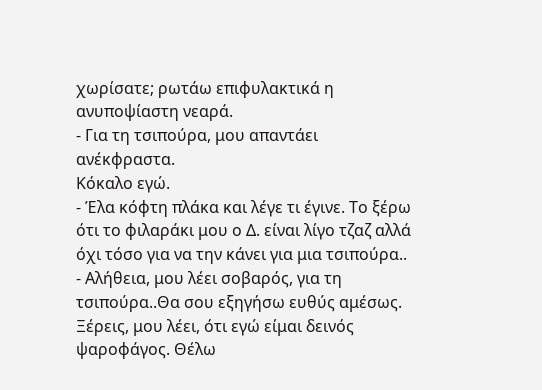χωρίσατε; ρωτάω επιφυλακτικά η ανυποψίαστη νεαρά.
- Για τη τσιπούρα, μου απαντάει ανέκφραστα.
Κόκαλο εγώ.
- Έλα κόφτη πλάκα και λέγε τι έγινε. Το ξέρω ότι το φιλαράκι μου ο Δ. είναι λίγο τζαζ αλλά όχι τόσο για να την κάνει για μια τσιπούρα..
- Αλήθεια, μου λέει σοβαρός, για τη τσιπούρα..Θα σου εξηγήσω ευθύς αμέσως. Ξέρεις, μου λέει, ότι εγώ είμαι δεινός ψαροφάγος. Θέλω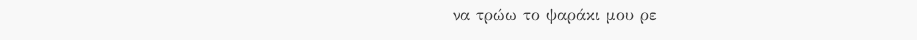να τρώω το ψαράκι μου ρε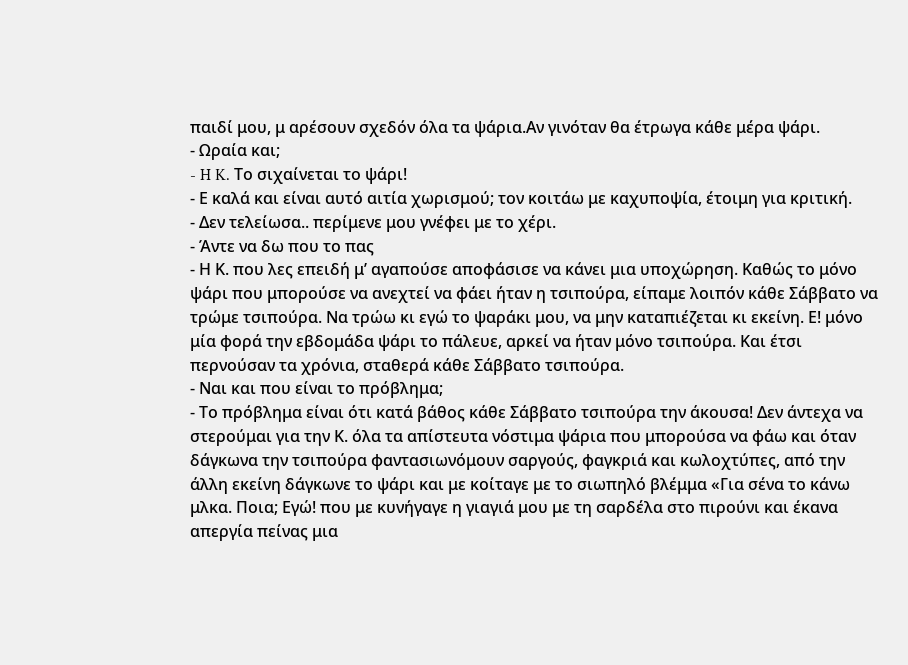παιδί μου, μ αρέσουν σχεδόν όλα τα ψάρια.Αν γινόταν θα έτρωγα κάθε μέρα ψάρι.
- Ωραία και;
- H K. Το σιχαίνεται το ψάρι!
- Ε καλά και είναι αυτό αιτία χωρισμού; τον κοιτάω με καχυποψία, έτοιμη για κριτική.
- Δεν τελείωσα.. περίμενε μου γνέφει με το χέρι.
- Άντε να δω που το πας
- Η Κ. που λες επειδή μ’ αγαπούσε αποφάσισε να κάνει μια υποχώρηση. Καθώς το μόνο ψάρι που μπορούσε να ανεχτεί να φάει ήταν η τσιπούρα, είπαμε λοιπόν κάθε Σάββατο να τρώμε τσιπούρα. Να τρώω κι εγώ το ψαράκι μου, να μην καταπιέζεται κι εκείνη. Ε! μόνο μία φορά την εβδομάδα ψάρι το πάλευε, αρκεί να ήταν μόνο τσιπούρα. Και έτσι περνούσαν τα χρόνια, σταθερά κάθε Σάββατο τσιπούρα.
- Ναι και που είναι το πρόβλημα;
- Το πρόβλημα είναι ότι κατά βάθος κάθε Σάββατο τσιπούρα την άκουσα! Δεν άντεχα να στερούμαι για την Κ. όλα τα απίστευτα νόστιμα ψάρια που μπορούσα να φάω και όταν δάγκωνα την τσιπούρα φαντασιωνόμουν σαργούς, φαγκριά και κωλοχτύπες, από την άλλη εκείνη δάγκωνε το ψάρι και με κοίταγε με το σιωπηλό βλέμμα «Για σένα το κάνω μλκα. Ποια; Εγώ! που με κυνήγαγε η γιαγιά μου με τη σαρδέλα στο πιρούνι και έκανα απεργία πείνας μια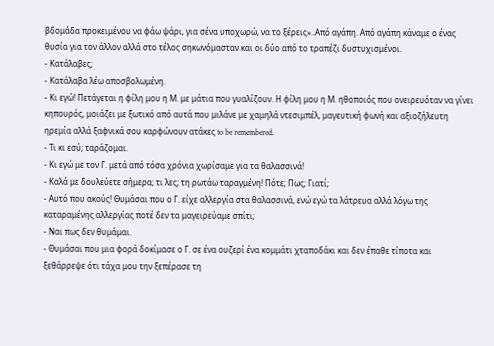βδομάδα προκειμένου να φάω ψάρι, για σένα υποχωρώ, να το ξέρεις»..Από αγάπη. Από αγάπη κάναμε ο ένας θυσία για τον άλλον αλλά στο τέλος σηκωνόμασταν και οι δύο από το τραπέζι δυστυχισμένοι.
- Κατάλαβες;
- Κατάλαβα λέω αποσβολωμένη.
- Κι εγώ! Πετάγεται η φίλη μου η Μ. με μάτια που γυαλίζουν. Η φίλη μου η Μ. ηθοποιός που ονειρευόταν να γίνει κηπουρός, μοιάζει με ξωτικό από αυτά που μιλάνε με χαμηλά ντεσιμπέλ, μαγευτική φωνή και αξιοζήλευτη ηρεμία αλλά ξαφνικά σου καρφώνουν ατάκες to be remembered.
- Τι κι εσύ; ταράζομαι.
- Κι εγώ με τον Γ. μετά από τόσα χρόνια χωρίσαμε για τα θαλασσινά!
- Καλά με δουλεύετε σήμερα; τι λες; τη ρωτάω ταραγμένη! Πότε; Πως; Γιατί;
- Αυτό που ακούς! Θυμάσαι που ο Γ. είχε αλλεργία στα θαλασσινά, ενώ εγώ τα λάτρευα αλλά λόγω της καταραμένης αλλεργίας ποτέ δεν τα μαγειρεύαμε σπίτι;
- Ναι πως δεν θυμάμαι.
- Θυμάσαι που μια φορά δοκίμασε ο Γ. σε ένα ουζερί ένα κομμάτι χταποδάκι και δεν έπαθε τίποτα και ξεθάρρεψε ότι τάχα μου την ξεπέρασε τη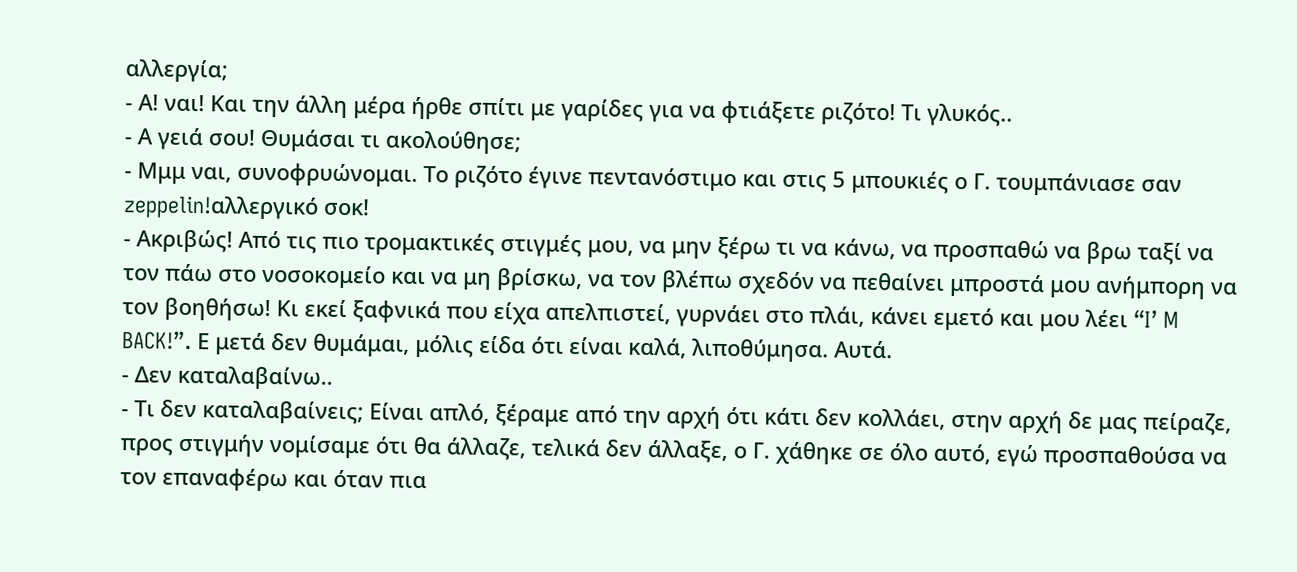αλλεργία;
- Α! ναι! Και την άλλη μέρα ήρθε σπίτι με γαρίδες για να φτιάξετε ριζότο! Τι γλυκός..
- Α γειά σου! Θυμάσαι τι ακολούθησε;
- Μμμ ναι, συνοφρυώνομαι. Το ριζότο έγινε πεντανόστιμο και στις 5 μπουκιές ο Γ. τουμπάνιασε σαν zeppelin!αλλεργικό σοκ!
- Ακριβώς! Από τις πιο τρομακτικές στιγμές μου, να μην ξέρω τι να κάνω, να προσπαθώ να βρω ταξί να τον πάω στο νοσοκομείο και να μη βρίσκω, να τον βλέπω σχεδόν να πεθαίνει μπροστά μου ανήμπορη να τον βοηθήσω! Κι εκεί ξαφνικά που είχα απελπιστεί, γυρνάει στο πλάι, κάνει εμετό και μου λέει “I’ M BACK!”. Ε μετά δεν θυμάμαι, μόλις είδα ότι είναι καλά, λιποθύμησα. Αυτά.
- Δεν καταλαβαίνω..
- Τι δεν καταλαβαίνεις; Είναι απλό, ξέραμε από την αρχή ότι κάτι δεν κολλάει, στην αρχή δε μας πείραζε, προς στιγμήν νομίσαμε ότι θα άλλαζε, τελικά δεν άλλαξε, ο Γ. χάθηκε σε όλο αυτό, εγώ προσπαθούσα να τον επαναφέρω και όταν πια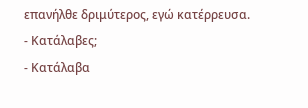επανήλθε δριμύτερος, εγώ κατέρρευσα.
- Κατάλαβες;
- Κατάλαβα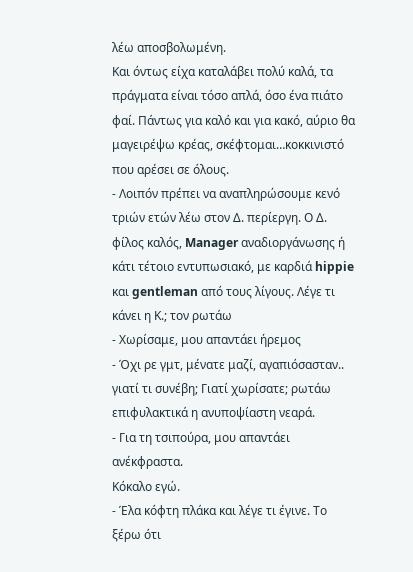λέω αποσβολωμένη.
Και όντως είχα καταλάβει πολύ καλά, τα πράγματα είναι τόσο απλά, όσο ένα πιάτο φαί. Πάντως για καλό και για κακό, αύριο θα μαγειρέψω κρέας, σκέφτομαι…κοκκινιστό που αρέσει σε όλους.
- Λοιπόν πρέπει να αναπληρώσουμε κενό τριών ετών λέω στον Δ. περίεργη. Ο Δ. φίλος καλός, Manager αναδιοργάνωσης ή κάτι τέτοιο εντυπωσιακό, με καρδιά hippie και gentleman από τους λίγους. Λέγε τι κάνει η Κ.; τον ρωτάω
- Χωρίσαμε, μου απαντάει ήρεμος
- Όχι ρε γμτ, μένατε μαζί, αγαπιόσασταν.. γιατί τι συνέβη; Γιατί χωρίσατε; ρωτάω επιφυλακτικά η ανυποψίαστη νεαρά.
- Για τη τσιπούρα, μου απαντάει ανέκφραστα.
Κόκαλο εγώ.
- Έλα κόφτη πλάκα και λέγε τι έγινε. Το ξέρω ότι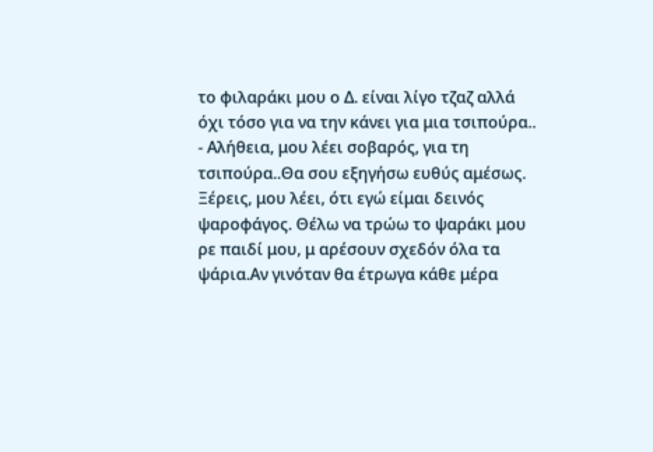το φιλαράκι μου ο Δ. είναι λίγο τζαζ αλλά όχι τόσο για να την κάνει για μια τσιπούρα..
- Αλήθεια, μου λέει σοβαρός, για τη τσιπούρα..Θα σου εξηγήσω ευθύς αμέσως. Ξέρεις, μου λέει, ότι εγώ είμαι δεινός ψαροφάγος. Θέλω να τρώω το ψαράκι μου ρε παιδί μου, μ αρέσουν σχεδόν όλα τα ψάρια.Αν γινόταν θα έτρωγα κάθε μέρα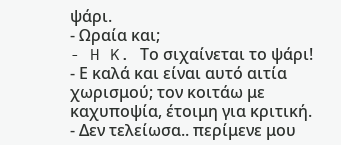ψάρι.
- Ωραία και;
- H K. Το σιχαίνεται το ψάρι!
- Ε καλά και είναι αυτό αιτία χωρισμού; τον κοιτάω με καχυποψία, έτοιμη για κριτική.
- Δεν τελείωσα.. περίμενε μου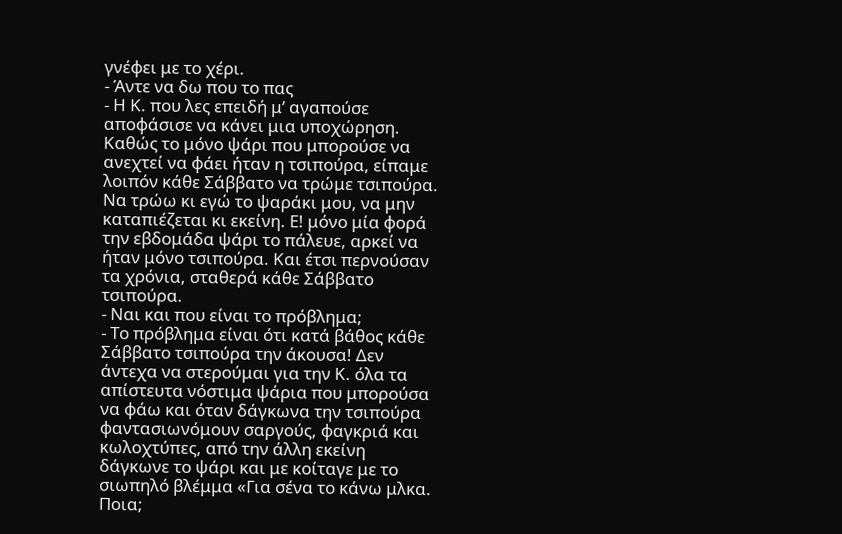γνέφει με το χέρι.
- Άντε να δω που το πας
- Η Κ. που λες επειδή μ’ αγαπούσε αποφάσισε να κάνει μια υποχώρηση. Καθώς το μόνο ψάρι που μπορούσε να ανεχτεί να φάει ήταν η τσιπούρα, είπαμε λοιπόν κάθε Σάββατο να τρώμε τσιπούρα. Να τρώω κι εγώ το ψαράκι μου, να μην καταπιέζεται κι εκείνη. Ε! μόνο μία φορά την εβδομάδα ψάρι το πάλευε, αρκεί να ήταν μόνο τσιπούρα. Και έτσι περνούσαν τα χρόνια, σταθερά κάθε Σάββατο τσιπούρα.
- Ναι και που είναι το πρόβλημα;
- Το πρόβλημα είναι ότι κατά βάθος κάθε Σάββατο τσιπούρα την άκουσα! Δεν άντεχα να στερούμαι για την Κ. όλα τα απίστευτα νόστιμα ψάρια που μπορούσα να φάω και όταν δάγκωνα την τσιπούρα φαντασιωνόμουν σαργούς, φαγκριά και κωλοχτύπες, από την άλλη εκείνη δάγκωνε το ψάρι και με κοίταγε με το σιωπηλό βλέμμα «Για σένα το κάνω μλκα. Ποια;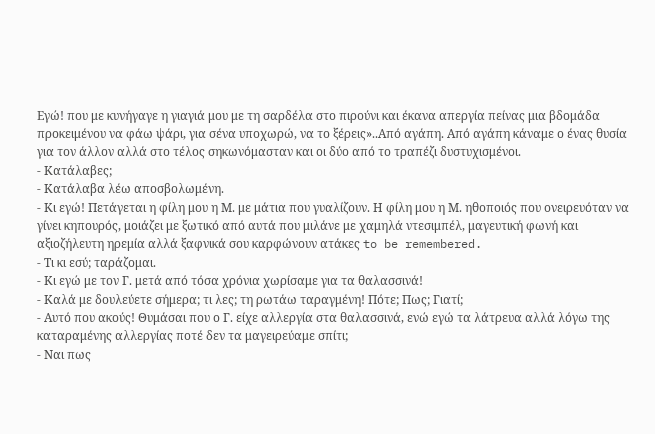Εγώ! που με κυνήγαγε η γιαγιά μου με τη σαρδέλα στο πιρούνι και έκανα απεργία πείνας μια βδομάδα προκειμένου να φάω ψάρι, για σένα υποχωρώ, να το ξέρεις»..Από αγάπη. Από αγάπη κάναμε ο ένας θυσία για τον άλλον αλλά στο τέλος σηκωνόμασταν και οι δύο από το τραπέζι δυστυχισμένοι.
- Κατάλαβες;
- Κατάλαβα λέω αποσβολωμένη.
- Κι εγώ! Πετάγεται η φίλη μου η Μ. με μάτια που γυαλίζουν. Η φίλη μου η Μ. ηθοποιός που ονειρευόταν να γίνει κηπουρός, μοιάζει με ξωτικό από αυτά που μιλάνε με χαμηλά ντεσιμπέλ, μαγευτική φωνή και αξιοζήλευτη ηρεμία αλλά ξαφνικά σου καρφώνουν ατάκες to be remembered.
- Τι κι εσύ; ταράζομαι.
- Κι εγώ με τον Γ. μετά από τόσα χρόνια χωρίσαμε για τα θαλασσινά!
- Καλά με δουλεύετε σήμερα; τι λες; τη ρωτάω ταραγμένη! Πότε; Πως; Γιατί;
- Αυτό που ακούς! Θυμάσαι που ο Γ. είχε αλλεργία στα θαλασσινά, ενώ εγώ τα λάτρευα αλλά λόγω της καταραμένης αλλεργίας ποτέ δεν τα μαγειρεύαμε σπίτι;
- Ναι πως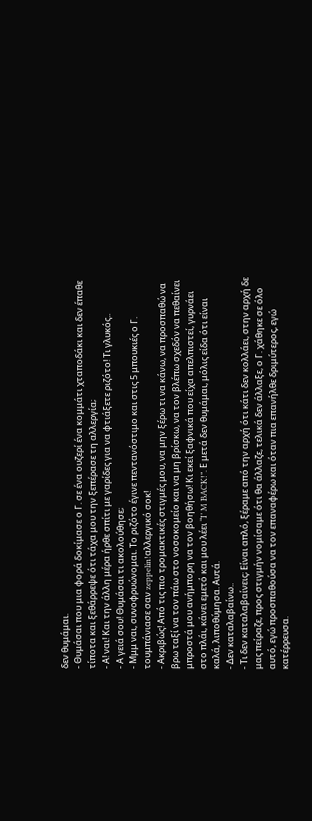δεν θυμάμαι.
- Θυμάσαι που μια φορά δοκίμασε ο Γ. σε ένα ουζερί ένα κομμάτι χταποδάκι και δεν έπαθε τίποτα και ξεθάρρεψε ότι τάχα μου την ξεπέρασε τη αλλεργία;
- Α! ναι! Και την άλλη μέρα ήρθε σπίτι με γαρίδες για να φτιάξετε ριζότο! Τι γλυκός..
- Α γειά σου! Θυμάσαι τι ακολούθησε;
- Μμμ ναι, συνοφρυώνομαι. Το ριζότο έγινε πεντανόστιμο και στις 5 μπουκιές ο Γ. τουμπάνιασε σαν zeppelin!αλλεργικό σοκ!
- Ακριβώς! Από τις πιο τρομακτικές στιγμές μου, να μην ξέρω τι να κάνω, να προσπαθώ να βρω ταξί να τον πάω στο νοσοκομείο και να μη βρίσκω, να τον βλέπω σχεδόν να πεθαίνει μπροστά μου ανήμπορη να τον βοηθήσω! Κι εκεί ξαφνικά που είχα απελπιστεί, γυρνάει στο πλάι, κάνει εμετό και μου λέει “I’ M BACK!”. Ε μετά δεν θυμάμαι, μόλις είδα ότι είναι καλά, λιποθύμησα. Αυτά.
- Δεν καταλαβαίνω..
- Τι δεν καταλαβαίνεις; Είναι απλό, ξέραμε από την αρχή ότι κάτι δεν κολλάει, στην αρχή δε μας πείραζε, προς στιγμήν νομίσαμε ότι θα άλλαζε, τελικά δεν άλλαξε, ο Γ. χάθηκε σε όλο αυτό, εγώ προσπαθούσα να τον επαναφέρω και όταν πια επανήλθε δριμύτερος, εγώ κατέρρευσα.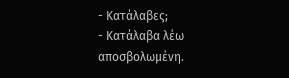- Κατάλαβες;
- Κατάλαβα λέω αποσβολωμένη.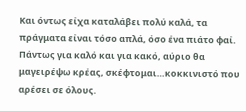Και όντως είχα καταλάβει πολύ καλά, τα πράγματα είναι τόσο απλά, όσο ένα πιάτο φαί. Πάντως για καλό και για κακό, αύριο θα μαγειρέψω κρέας, σκέφτομαι…κοκκινιστό που αρέσει σε όλους.